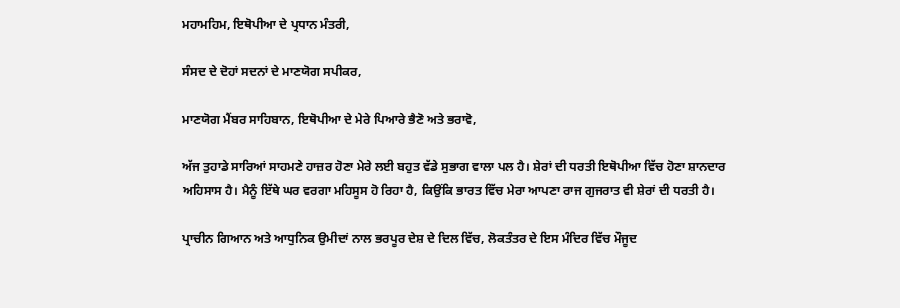ਮਹਾਮਹਿਮ, ਇਥੋਪੀਆ ਦੇ ਪ੍ਰਧਾਨ ਮੰਤਰੀ,

ਸੰਸਦ ਦੇ ਦੋਹਾਂ ਸਦਨਾਂ ਦੇ ਮਾਣਯੋਗ ਸਪੀਕਰ,

ਮਾਣਯੋਗ ਮੈਂਬਰ ਸਾਹਿਬਾਨ, ਇਥੋਪੀਆ ਦੇ ਮੇਰੇ ਪਿਆਰੇ ਭੈਣੋ ਅਤੇ ਭਰਾਵੋ,

ਅੱਜ ਤੁਹਾਡੇ ਸਾਰਿਆਂ ਸਾਹਮਣੇ ਹਾਜ਼ਰ ਹੋਣਾ ਮੇਰੇ ਲਈ ਬਹੁਤ ਵੱਡੇ ਸੁਭਾਗ ਵਾਲਾ ਪਲ ਹੈ। ਸ਼ੇਰਾਂ ਦੀ ਧਰਤੀ ਇਥੋਪੀਆ ਵਿੱਚ ਹੋਣਾ ਸ਼ਾਨਦਾਰ ਅਹਿਸਾਸ ਹੈ। ਮੈਨੂੰ ਇੱਥੇ ਘਰ ਵਰਗਾ ਮਹਿਸੂਸ ਹੋ ਰਿਹਾ ਹੈ, ਕਿਉਂਕਿ ਭਾਰਤ ਵਿੱਚ ਮੇਰਾ ਆਪਣਾ ਰਾਜ ਗੁਜਰਾਤ ਵੀ ਸ਼ੇਰਾਂ ਦੀ ਧਰਤੀ ਹੈ।

ਪ੍ਰਾਚੀਨ ਗਿਆਨ ਅਤੇ ਆਧੁਨਿਕ ਉਮੀਦਾਂ ਨਾਲ ਭਰਪੂਰ ਦੇਸ਼ ਦੇ ਦਿਲ ਵਿੱਚ, ਲੋਕਤੰਤਰ ਦੇ ਇਸ ਮੰਦਿਰ ਵਿੱਚ ਮੌਜੂਦ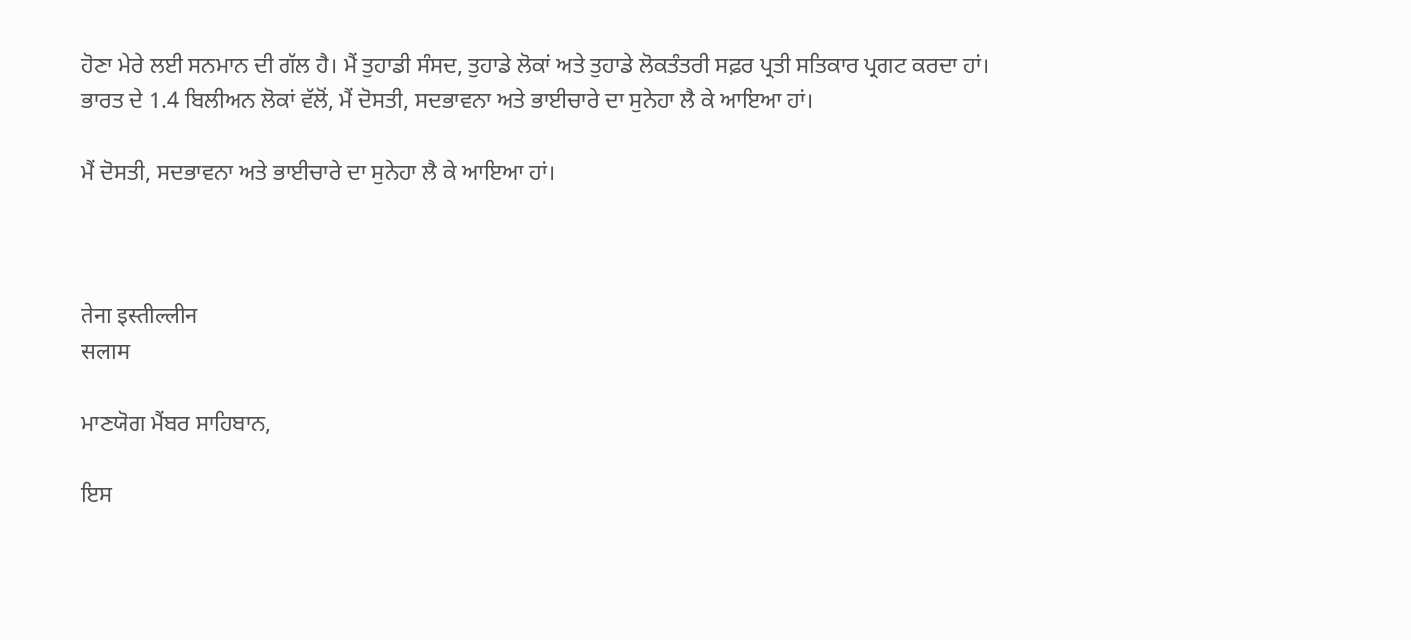ਹੋਣਾ ਮੇਰੇ ਲਈ ਸਨਮਾਨ ਦੀ ਗੱਲ ਹੈ। ਮੈਂ ਤੁਹਾਡੀ ਸੰਸਦ, ਤੁਹਾਡੇ ਲੋਕਾਂ ਅਤੇ ਤੁਹਾਡੇ ਲੋਕਤੰਤਰੀ ਸਫ਼ਰ ਪ੍ਰਤੀ ਸਤਿਕਾਰ ਪ੍ਰਗਟ ਕਰਦਾ ਹਾਂ। ਭਾਰਤ ਦੇ 1.4 ਬਿਲੀਅਨ ਲੋਕਾਂ ਵੱਲੋਂ, ਮੈਂ ਦੋਸਤੀ, ਸਦਭਾਵਨਾ ਅਤੇ ਭਾਈਚਾਰੇ ਦਾ ਸੁਨੇਹਾ ਲੈ ਕੇ ਆਇਆ ਹਾਂ।

ਮੈਂ ਦੋਸਤੀ, ਸਦਭਾਵਨਾ ਅਤੇ ਭਾਈਚਾਰੇ ਦਾ ਸੁਨੇਹਾ ਲੈ ਕੇ ਆਇਆ ਹਾਂ।



तेना इस्तील्लीन
सलाम

ਮਾਣਯੋਗ ਮੈਂਬਰ ਸਾਹਿਬਾਨ,

ਇਸ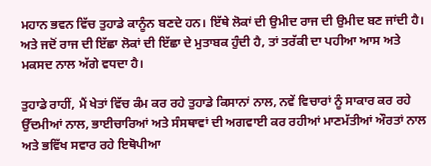ਮਹਾਨ ਭਵਨ ਵਿੱਚ ਤੁਹਾਡੇ ਕਾਨੂੰਨ ਬਣਦੇ ਹਨ। ਇੱਥੇ ਲੋਕਾਂ ਦੀ ਉਮੀਦ ਰਾਜ ਦੀ ਉਮੀਦ ਬਣ ਜਾਂਦੀ ਹੈ। ਅਤੇ ਜਦੋਂ ਰਾਜ ਦੀ ਇੱਛਾ ਲੋਕਾਂ ਦੀ ਇੱਛਾ ਦੇ ਮੁਤਾਬਕ ਹੁੰਦੀ ਹੈ, ਤਾਂ ਤਰੱਕੀ ਦਾ ਪਹੀਆ ਆਸ ਅਤੇ ਮਕਸਦ ਨਾਲ ਅੱਗੇ ਵਧਦਾ ਹੈ।

ਤੁਹਾਡੇ ਰਾਹੀਂ, ਮੈਂ ਖੇਤਾਂ ਵਿੱਚ ਕੰਮ ਕਰ ਰਹੇ ਤੁਹਾਡੇ ਕਿਸਾਨਾਂ ਨਾਲ, ਨਵੇਂ ਵਿਚਾਰਾਂ ਨੂੰ ਸਾਕਾਰ ਕਰ ਰਹੇ ਉੱਦਮੀਆਂ ਨਾਲ, ਭਾਈਚਾਰਿਆਂ ਅਤੇ ਸੰਸਥਾਵਾਂ ਦੀ ਅਗਵਾਈ ਕਰ ਰਹੀਆਂ ਮਾਣਮੱਤੀਆਂ ਔਰਤਾਂ ਨਾਲ ਅਤੇ ਭਵਿੱਖ ਸਵਾਰ ਰਹੇ ਇਥੋਪੀਆ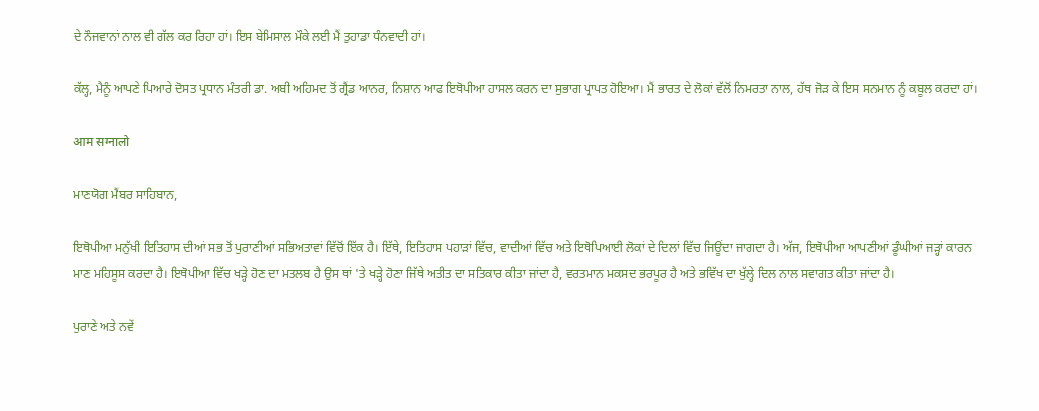ਦੇ ਨੌਜਵਾਨਾਂ ਨਾਲ ਵੀ ਗੱਲ ਕਰ ਰਿਹਾ ਹਾਂ। ਇਸ ਬੇਮਿਸਾਲ ਮੌਕੇ ਲਈ ਮੈਂ ਤੁਹਾਡਾ ਧੰਨਵਾਦੀ ਹਾਂ।

ਕੱਲ੍ਹ, ਮੈਨੂੰ ਆਪਣੇ ਪਿਆਰੇ ਦੋਸਤ ਪ੍ਰਧਾਨ ਮੰਤਰੀ ਡਾ. ਅਬੀ ਅਹਿਮਦ ਤੋਂ ਗ੍ਰੈਂਡ ਆਨਰ, ਨਿਸ਼ਾਨ ਆਫ ਇਥੋਪੀਆ ਹਾਸਲ ਕਰਨ ਦਾ ਸੁਭਾਗ ਪ੍ਰਾਪਤ ਹੋਇਆ। ਮੈਂ ਭਾਰਤ ਦੇ ਲੋਕਾਂ ਵੱਲੋਂ ਨਿਮਰਤਾ ਨਾਲ, ਹੱਥ ਜੋੜ ਕੇ ਇਸ ਸਨਮਾਨ ਨੂੰ ਕਬੂਲ ਕਰਦਾ ਹਾਂ।

आम सग्नालो

ਮਾਣਯੋਗ ਮੈਂਬਰ ਸਾਹਿਬਾਨ,

ਇਥੋਪੀਆ ਮਨੁੱਖੀ ਇਤਿਹਾਸ ਦੀਆਂ ਸਭ ਤੋਂ ਪੁਰਾਣੀਆਂ ਸਭਿਅਤਾਵਾਂ ਵਿੱਚੋਂ ਇੱਕ ਹੈ। ਇੱਥੇ, ਇਤਿਹਾਸ ਪਹਾੜਾਂ ਵਿੱਚ, ਵਾਦੀਆਂ ਵਿੱਚ ਅਤੇ ਇਥੋਪਿਆਈ ਲੋਕਾਂ ਦੇ ਦਿਲਾਂ ਵਿੱਚ ਜਿਊਂਦਾ ਜਾਗਦਾ ਹੈ। ਅੱਜ, ਇਥੋਪੀਆ ਆਪਣੀਆਂ ਡੂੰਘੀਆਂ ਜੜ੍ਹਾਂ ਕਾਰਨ ਮਾਣ ਮਹਿਸੂਸ ਕਰਦਾ ਹੈ। ਇਥੋਪੀਆ ਵਿੱਚ ਖੜ੍ਹੇ ਹੋਣ ਦਾ ਮਤਲਬ ਹੈ ਉਸ ਥਾਂ 'ਤੇ ਖੜ੍ਹੇ ਹੋਣਾ ਜਿੱਥੇ ਅਤੀਤ ਦਾ ਸਤਿਕਾਰ ਕੀਤਾ ਜਾਂਦਾ ਹੈ, ਵਰਤਮਾਨ ਮਕਸਦ ਭਰਪੂਰ ਹੈ ਅਤੇ ਭਵਿੱਖ ਦਾ ਖੁੱਲ੍ਹੇ ਦਿਲ ਨਾਲ ਸਵਾਗਤ ਕੀਤਾ ਜਾਂਦਾ ਹੈ।

ਪੁਰਾਣੇ ਅਤੇ ਨਵੇਂ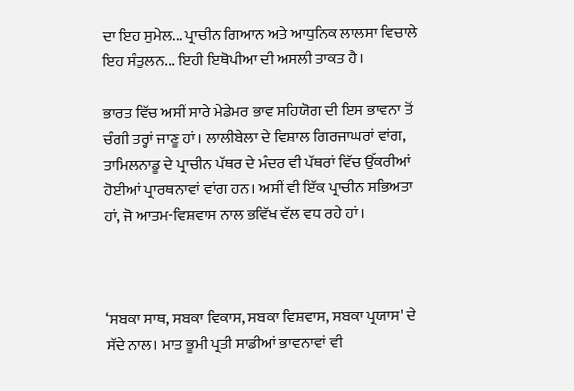ਦਾ ਇਹ ਸੁਮੇਲ... ਪ੍ਰਾਚੀਨ ਗਿਆਨ ਅਤੇ ਆਧੁਨਿਕ ਲਾਲਸਾ ਵਿਚਾਲੇ ਇਹ ਸੰਤੁਲਨ... ਇਹੀ ਇਥੋਪੀਆ ਦੀ ਅਸਲੀ ਤਾਕਤ ਹੈ।

ਭਾਰਤ ਵਿੱਚ ਅਸੀਂ ਸਾਰੇ ਮੇਡੇਮਰ ਭਾਵ ਸਹਿਯੋਗ ਦੀ ਇਸ ਭਾਵਨਾ ਤੋਂ ਚੰਗੀ ਤਰ੍ਹਾਂ ਜਾਣੂ ਹਾਂ। ਲਾਲੀਬੇਲਾ ਦੇ ਵਿਸ਼ਾਲ ਗਿਰਜਾਘਰਾਂ ਵਾਂਗ, ਤਾਮਿਲਨਾਡੂ ਦੇ ਪ੍ਰਾਚੀਨ ਪੱਥਰ ਦੇ ਮੰਦਰ ਵੀ ਪੱਥਰਾਂ ਵਿੱਚ ਉੱਕਰੀਆਂ ਹੋਈਆਂ ਪ੍ਰਾਰਥਨਾਵਾਂ ਵਾਂਗ ਹਨ। ਅਸੀਂ ਵੀ ਇੱਕ ਪ੍ਰਾਚੀਨ ਸਭਿਅਤਾ ਹਾਂ, ਜੋ ਆਤਮ-ਵਿਸ਼ਵਾਸ ਨਾਲ ਭਵਿੱਖ ਵੱਲ ਵਧ ਰਹੇ ਹਾਂ।



‘ਸਬਕਾ ਸਾਥ, ਸਬਕਾ ਵਿਕਾਸ, ਸਬਕਾ ਵਿਸ਼ਵਾਸ, ਸਬਕਾ ਪ੍ਰਯਾਸ' ਦੇ ਸੱਦੇ ਨਾਲ। ਮਾਤ ਭੂਮੀ ਪ੍ਰਤੀ ਸਾਡੀਆਂ ਭਾਵਨਾਵਾਂ ਵੀ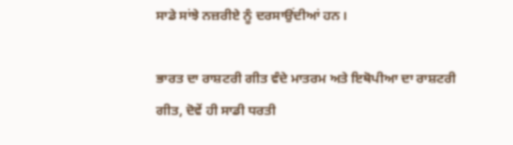ਸਾਡੇ ਸਾਂਝੇ ਨਜ਼ਰੀਏ ਨੂੰ ਦਰਸਾਉਂਦੀਆਂ ਹਨ।

ਭਾਰਤ ਦਾ ਰਾਸ਼ਟਰੀ ਗੀਤ ਵੰਦੇ ਮਾਤਰਮ ਅਤੇ ਇਥੋਪੀਆ ਦਾ ਰਾਸ਼ਟਰੀ ਗੀਤ, ਦੋਵੇਂ ਹੀ ਸਾਡੀ ਧਰਤੀ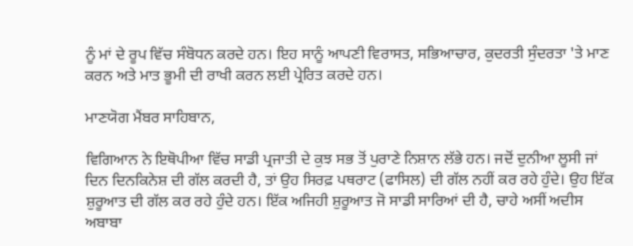ਨੂੰ ਮਾਂ ਦੇ ਰੂਪ ਵਿੱਚ ਸੰਬੋਧਨ ਕਰਦੇ ਹਨ। ਇਹ ਸਾਨੂੰ ਆਪਣੀ ਵਿਰਾਸਤ, ਸਭਿਆਚਾਰ, ਕੁਦਰਤੀ ਸੁੰਦਰਤਾ 'ਤੇ ਮਾਣ ਕਰਨ ਅਤੇ ਮਾਤ ਭੂਮੀ ਦੀ ਰਾਖੀ ਕਰਨ ਲਈ ਪ੍ਰੇਰਿਤ ਕਰਦੇ ਹਨ।

ਮਾਣਯੋਗ ਮੈਂਬਰ ਸਾਹਿਬਾਨ,

ਵਿਗਿਆਨ ਨੇ ਇਥੋਪੀਆ ਵਿੱਚ ਸਾਡੀ ਪ੍ਰਜਾਤੀ ਦੇ ਕੁਝ ਸਭ ਤੋਂ ਪੁਰਾਣੇ ਨਿਸ਼ਾਨ ਲੱਭੇ ਹਨ। ਜਦੋਂ ਦੁਨੀਆ ਲੂਸੀ ਜਾਂ ਦਿਨ ਦਿਨਕਿਨੇਸ਼ ਦੀ ਗੱਲ ਕਰਦੀ ਹੈ, ਤਾਂ ਉਹ ਸਿਰਫ਼ ਪਥਰਾਟ (ਫਾਸਿਲ) ਦੀ ਗੱਲ ਨਹੀਂ ਕਰ ਰਹੇ ਹੁੰਦੇ। ਉਹ ਇੱਕ ਸ਼ੁਰੂਆਤ ਦੀ ਗੱਲ ਕਰ ਰਹੇ ਹੁੰਦੇ ਹਨ। ਇੱਕ ਅਜਿਹੀ ਸ਼ੁਰੂਆਤ ਜੋ ਸਾਡੀ ਸਾਰਿਆਂ ਦੀ ਹੈ, ਚਾਹੇ ਅਸੀਂ ਅਦੀਸ ਅਬਾਬਾ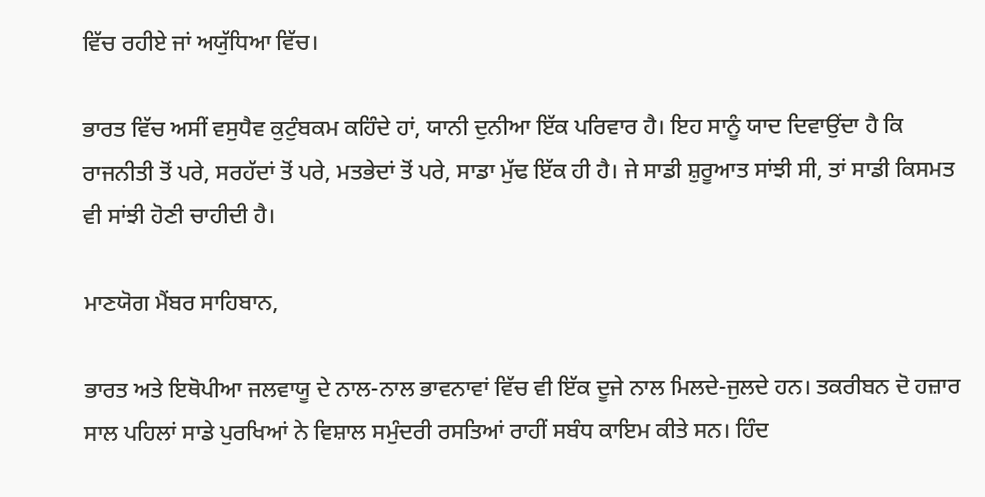ਵਿੱਚ ਰਹੀਏ ਜਾਂ ਅਯੁੱਧਿਆ ਵਿੱਚ।

ਭਾਰਤ ਵਿੱਚ ਅਸੀਂ ਵਸੁਧੈਵ ਕੁਟੁੰਬਕਮ ਕਹਿੰਦੇ ਹਾਂ, ਯਾਨੀ ਦੁਨੀਆ ਇੱਕ ਪਰਿਵਾਰ ਹੈ। ਇਹ ਸਾਨੂੰ ਯਾਦ ਦਿਵਾਉਂਦਾ ਹੈ ਕਿ ਰਾਜਨੀਤੀ ਤੋਂ ਪਰੇ, ਸਰਹੱਦਾਂ ਤੋਂ ਪਰੇ, ਮਤਭੇਦਾਂ ਤੋਂ ਪਰੇ, ਸਾਡਾ ਮੁੱਢ ਇੱਕ ਹੀ ਹੈ। ਜੇ ਸਾਡੀ ਸ਼ੁਰੂਆਤ ਸਾਂਝੀ ਸੀ, ਤਾਂ ਸਾਡੀ ਕਿਸਮਤ ਵੀ ਸਾਂਝੀ ਹੋਣੀ ਚਾਹੀਦੀ ਹੈ।

ਮਾਣਯੋਗ ਮੈਂਬਰ ਸਾਹਿਬਾਨ,

ਭਾਰਤ ਅਤੇ ਇਥੋਪੀਆ ਜਲਵਾਯੂ ਦੇ ਨਾਲ-ਨਾਲ ਭਾਵਨਾਵਾਂ ਵਿੱਚ ਵੀ ਇੱਕ ਦੂਜੇ ਨਾਲ ਮਿਲਦੇ-ਜੁਲਦੇ ਹਨ। ਤਕਰੀਬਨ ਦੋ ਹਜ਼ਾਰ ਸਾਲ ਪਹਿਲਾਂ ਸਾਡੇ ਪੁਰਖਿਆਂ ਨੇ ਵਿਸ਼ਾਲ ਸਮੁੰਦਰੀ ਰਸਤਿਆਂ ਰਾਹੀਂ ਸਬੰਧ ਕਾਇਮ ਕੀਤੇ ਸਨ। ਹਿੰਦ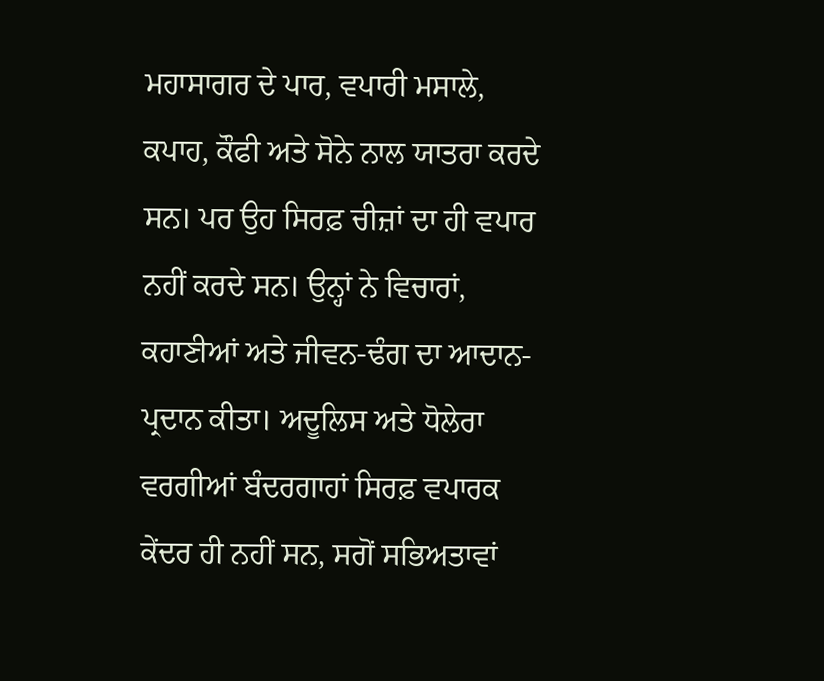ਮਹਾਸਾਗਰ ਦੇ ਪਾਰ, ਵਪਾਰੀ ਮਸਾਲੇ, ਕਪਾਹ, ਕੌਫੀ ਅਤੇ ਸੋਨੇ ਨਾਲ ਯਾਤਰਾ ਕਰਦੇ ਸਨ। ਪਰ ਉਹ ਸਿਰਫ਼ ਚੀਜ਼ਾਂ ਦਾ ਹੀ ਵਪਾਰ ਨਹੀਂ ਕਰਦੇ ਸਨ। ਉਨ੍ਹਾਂ ਨੇ ਵਿਚਾਰਾਂ, ਕਹਾਣੀਆਂ ਅਤੇ ਜੀਵਨ-ਢੰਗ ਦਾ ਆਦਾਨ-ਪ੍ਰਦਾਨ ਕੀਤਾ। ਅਦੂਲਿਸ ਅਤੇ ਧੋਲੇਰਾ ਵਰਗੀਆਂ ਬੰਦਰਗਾਹਾਂ ਸਿਰਫ਼ ਵਪਾਰਕ ਕੇਂਦਰ ਹੀ ਨਹੀਂ ਸਨ, ਸਗੋਂ ਸਭਿਅਤਾਵਾਂ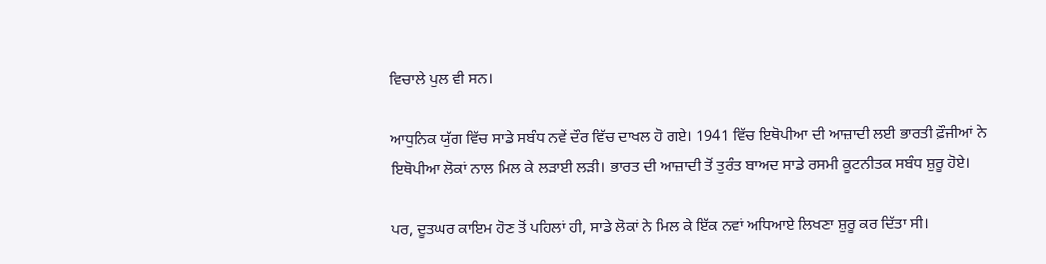ਵਿਚਾਲੇ ਪੁਲ ਵੀ ਸਨ।

ਆਧੁਨਿਕ ਯੁੱਗ ਵਿੱਚ ਸਾਡੇ ਸਬੰਧ ਨਵੇਂ ਦੌਰ ਵਿੱਚ ਦਾਖਲ ਹੋ ਗਏ। 1941 ਵਿੱਚ ਇਥੋਪੀਆ ਦੀ ਆਜ਼ਾਦੀ ਲਈ ਭਾਰਤੀ ਫ਼ੌਜੀਆਂ ਨੇ ਇਥੋਪੀਆ ਲੋਕਾਂ ਨਾਲ ਮਿਲ ਕੇ ਲੜਾਈ ਲੜੀ। ਭਾਰਤ ਦੀ ਆਜ਼ਾਦੀ ਤੋਂ ਤੁਰੰਤ ਬਾਅਦ ਸਾਡੇ ਰਸਮੀ ਕੂਟਨੀਤਕ ਸਬੰਧ ਸ਼ੁਰੂ ਹੋਏ।

ਪਰ, ਦੂਤਘਰ ਕਾਇਮ ਹੋਣ ਤੋਂ ਪਹਿਲਾਂ ਹੀ, ਸਾਡੇ ਲੋਕਾਂ ਨੇ ਮਿਲ ਕੇ ਇੱਕ ਨਵਾਂ ਅਧਿਆਏ ਲਿਖਣਾ ਸ਼ੁਰੂ ਕਰ ਦਿੱਤਾ ਸੀ।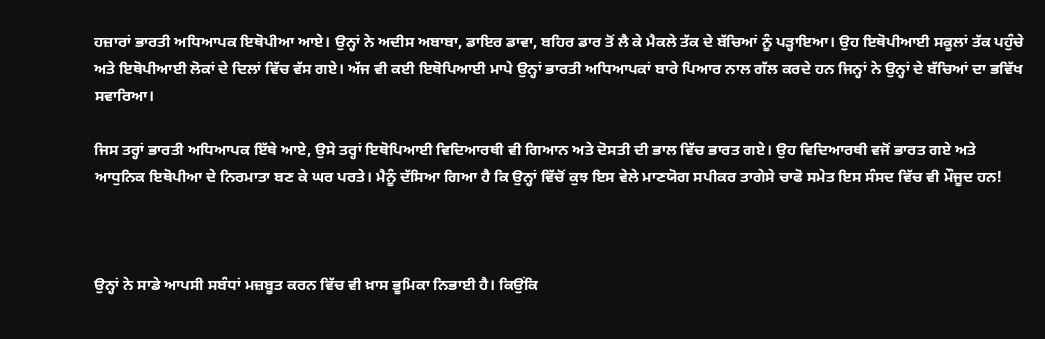ਹਜ਼ਾਰਾਂ ਭਾਰਤੀ ਅਧਿਆਪਕ ਇਥੋਪੀਆ ਆਏ। ਉਨ੍ਹਾਂ ਨੇ ਅਦੀਸ ਅਬਾਬਾ, ਡਾਇਰ ਡਾਵਾ, ਬਹਿਰ ਡਾਰ ਤੋਂ ਲੈ ਕੇ ਮੈਕਲੇ ਤੱਕ ਦੇ ਬੱਚਿਆਂ ਨੂੰ ਪੜ੍ਹਾਇਆ। ਉਹ ਇਥੋਪੀਆਈ ਸਕੂਲਾਂ ਤੱਕ ਪਹੁੰਚੇ ਅਤੇ ਇਥੋਪੀਆਈ ਲੋਕਾਂ ਦੇ ਦਿਲਾਂ ਵਿੱਚ ਵੱਸ ਗਏ। ਅੱਜ ਵੀ ਕਈ ਇਥੋਪਿਆਈ ਮਾਪੇ ਉਨ੍ਹਾਂ ਭਾਰਤੀ ਅਧਿਆਪਕਾਂ ਬਾਰੇ ਪਿਆਰ ਨਾਲ ਗੱਲ ਕਰਦੇ ਹਨ ਜਿਨ੍ਹਾਂ ਨੇ ਉਨ੍ਹਾਂ ਦੇ ਬੱਚਿਆਂ ਦਾ ਭਵਿੱਖ ਸਵਾਰਿਆ।

ਜਿਸ ਤਰ੍ਹਾਂ ਭਾਰਤੀ ਅਧਿਆਪਕ ਇੱਥੇ ਆਏ, ਉਸੇ ਤਰ੍ਹਾਂ ਇਥੋਪਿਆਈ ਵਿਦਿਆਰਥੀ ਵੀ ਗਿਆਨ ਅਤੇ ਦੋਸਤੀ ਦੀ ਭਾਲ ਵਿੱਚ ਭਾਰਤ ਗਏ। ਉਹ ਵਿਦਿਆਰਥੀ ਵਜੋਂ ਭਾਰਤ ਗਏ ਅਤੇ ਆਧੁਨਿਕ ਇਥੋਪੀਆ ਦੇ ਨਿਰਮਾਤਾ ਬਣ ਕੇ ਘਰ ਪਰਤੇ। ਮੈਨੂੰ ਦੱਸਿਆ ਗਿਆ ਹੈ ਕਿ ਉਨ੍ਹਾਂ ਵਿੱਚੋਂ ਕੁਝ ਇਸ ਵੇਲੇ ਮਾਣਯੋਗ ਸਪੀਕਰ ਤਾਗੇਸੇ ਚਾਫੋ ਸਮੇਤ ਇਸ ਸੰਸਦ ਵਿੱਚ ਵੀ ਮੌਜੂਦ ਹਨ!



ਉਨ੍ਹਾਂ ਨੇ ਸਾਡੇ ਆਪਸੀ ਸਬੰਧਾਂ ਮਜ਼ਬੂਤ ਕਰਨ ਵਿੱਚ ਵੀ ਖ਼ਾਸ ਭੂਮਿਕਾ ਨਿਭਾਈ ਹੈ। ਕਿਉਂਕਿ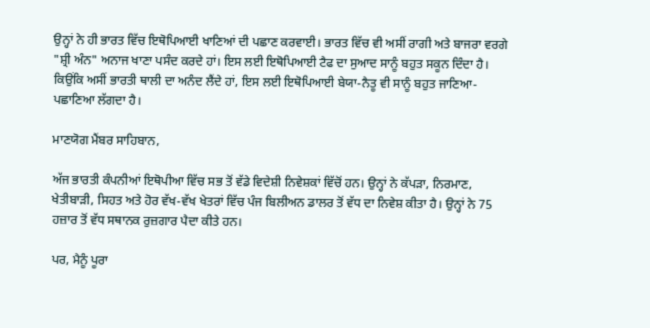ਉਨ੍ਹਾਂ ਨੇ ਹੀ ਭਾਰਤ ਵਿੱਚ ਇਥੋਪਿਆਈ ਖਾਣਿਆਂ ਦੀ ਪਛਾਣ ਕਰਵਾਈ। ਭਾਰਤ ਵਿੱਚ ਵੀ ਅਸੀਂ ਰਾਗੀ ਅਤੇ ਬਾਜਰਾ ਵਰਗੇ "ਸ਼੍ਰੀ ਅੰਨ" ਅਨਾਜ ਖਾਣਾ ਪਸੰਦ ਕਰਦੇ ਹਾਂ। ਇਸ ਲਈ ਇਥੋਪਿਆਈ ਟੈਫ ਦਾ ਸੁਆਦ ਸਾਨੂੰ ਬਹੁਤ ਸਕੂਨ ਦਿੰਦਾ ਹੈ। ਕਿਉਂਕਿ ਅਸੀਂ ਭਾਰਤੀ ਥਾਲੀ ਦਾ ਅਨੰਦ ਲੈਂਦੇ ਹਾਂ, ਇਸ ਲਈ ਇਥੋਪਿਆਈ ਬੇਯਾ-ਨੈਤੂ ਵੀ ਸਾਨੂੰ ਬਹੁਤ ਜਾਣਿਆ-ਪਛਾਣਿਆ ਲੱਗਦਾ ਹੈ।

ਮਾਣਯੋਗ ਮੈਂਬਰ ਸਾਹਿਬਾਨ,

ਅੱਜ ਭਾਰਤੀ ਕੰਪਨੀਆਂ ਇਥੋਪੀਆ ਵਿੱਚ ਸਭ ਤੋਂ ਵੱਡੇ ਵਿਦੇਸ਼ੀ ਨਿਵੇਸ਼ਕਾਂ ਵਿੱਚੋਂ ਹਨ। ਉਨ੍ਹਾਂ ਨੇ ਕੱਪੜਾ, ਨਿਰਮਾਣ, ਖੇਤੀਬਾੜੀ, ਸਿਹਤ ਅਤੇ ਹੋਰ ਵੱਖ-ਵੱਖ ਖੇਤਰਾਂ ਵਿੱਚ ਪੰਜ ਬਿਲੀਅਨ ਡਾਲਰ ਤੋਂ ਵੱਧ ਦਾ ਨਿਵੇਸ਼ ਕੀਤਾ ਹੈ। ਉਨ੍ਹਾਂ ਨੇ 75 ਹਜ਼ਾਰ ਤੋਂ ਵੱਧ ਸਥਾਨਕ ਰੁਜ਼ਗਾਰ ਪੈਦਾ ਕੀਤੇ ਹਨ।

ਪਰ, ਮੈਨੂੰ ਪੂਰਾ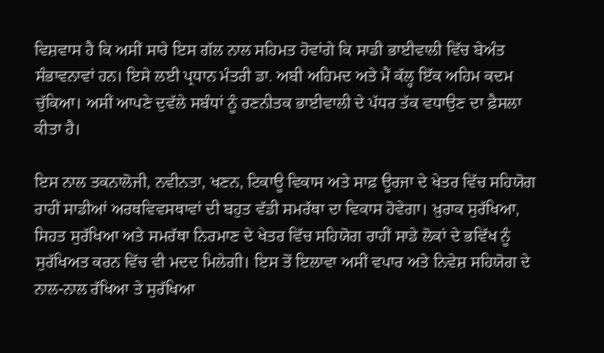ਵਿਸ਼ਵਾਸ ਹੈ ਕਿ ਅਸੀਂ ਸਾਰੇ ਇਸ ਗੱਲ ਨਾਲ ਸਹਿਮਤ ਹੋਵਾਂਗੇ ਕਿ ਸਾਡੀ ਭਾਈਵਾਲੀ ਵਿੱਚ ਬੇਅੰਤ ਸੰਭਾਵਨਾਵਾਂ ਹਨ। ਇਸੇ ਲਈ ਪ੍ਰਧਾਨ ਮੰਤਰੀ ਡਾ. ਅਬੀ ਅਹਿਮਦ ਅਤੇ ਮੈਂ ਕੱਲ੍ਹ ਇੱਕ ਅਹਿਮ ਕਦਮ ਚੁੱਕਿਆ। ਅਸੀਂ ਆਪਣੇ ਦੁਵੱਲੇ ਸਬੰਧਾਂ ਨੂੰ ਰਣਨੀਤਕ ਭਾਈਵਾਲੀ ਦੇ ਪੱਧਰ ਤੱਕ ਵਧਾਉਣ ਦਾ ਫ਼ੈਸਲਾ ਕੀਤਾ ਹੈ।

ਇਸ ਨਾਲ ਤਕਨਾਲੋਜੀ, ਨਵੀਨਤਾ, ਖਣਨ, ਟਿਕਾਊ ਵਿਕਾਸ ਅਤੇ ਸਾਫ਼ ਊਰਜਾ ਦੇ ਖੇਤਰ ਵਿੱਚ ਸਹਿਯੋਗ ਰਾਹੀਂ ਸਾਡੀਆਂ ਅਰਥਵਿਵਸਥਾਵਾਂ ਦੀ ਬਹੁਤ ਵੱਡੀ ਸਮਰੱਥਾ ਦਾ ਵਿਕਾਸ ਹੋਵੇਗਾ। ਖ਼ੁਰਾਕ ਸੁਰੱਖਿਆ, ਸਿਹਤ ਸੁਰੱਖਿਆ ਅਤੇ ਸਮਰੱਥਾ ਨਿਰਮਾਣ ਦੇ ਖੇਤਰ ਵਿੱਚ ਸਹਿਯੋਗ ਰਾਹੀਂ ਸਾਡੇ ਲੋਕਾਂ ਦੇ ਭਵਿੱਖ ਨੂੰ ਸੁਰੱਖਿਅਤ ਕਰਨ ਵਿੱਚ ਵੀ ਮਦਦ ਮਿਲੇਗੀ। ਇਸ ਤੋਂ ਇਲਾਵਾ ਅਸੀਂ ਵਪਾਰ ਅਤੇ ਨਿਵੇਸ਼ ਸਹਿਯੋਗ ਦੇ ਨਾਲ-ਨਾਲ ਰੱਖਿਆ ਤੇ ਸੁਰੱਖਿਆ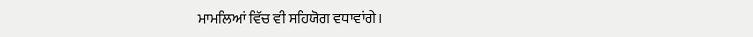ਮਾਮਲਿਆਂ ਵਿੱਚ ਵੀ ਸਹਿਯੋਗ ਵਧਾਵਾਂਗੇ।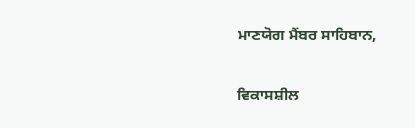ਮਾਣਯੋਗ ਮੈਂਬਰ ਸਾਹਿਬਾਨ,

ਵਿਕਾਸਸ਼ੀਲ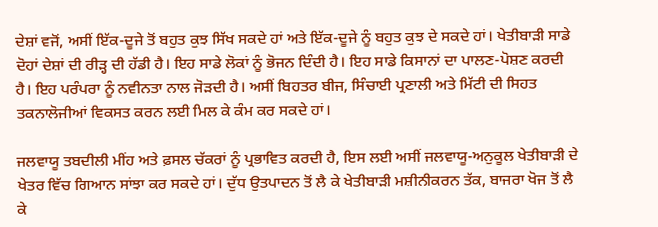ਦੇਸ਼ਾਂ ਵਜੋਂ, ਅਸੀਂ ਇੱਕ-ਦੂਜੇ ਤੋਂ ਬਹੁਤ ਕੁਝ ਸਿੱਖ ਸਕਦੇ ਹਾਂ ਅਤੇ ਇੱਕ-ਦੂਜੇ ਨੂੰ ਬਹੁਤ ਕੁਝ ਦੇ ਸਕਦੇ ਹਾਂ। ਖੇਤੀਬਾੜੀ ਸਾਡੇ ਦੋਹਾਂ ਦੇਸ਼ਾਂ ਦੀ ਰੀੜ੍ਹ ਦੀ ਹੱਡੀ ਹੈ। ਇਹ ਸਾਡੇ ਲੋਕਾਂ ਨੂੰ ਭੋਜਨ ਦਿੰਦੀ ਹੈ। ਇਹ ਸਾਡੇ ਕਿਸਾਨਾਂ ਦਾ ਪਾਲਣ-ਪੋਸ਼ਣ ਕਰਦੀ ਹੈ। ਇਹ ਪਰੰਪਰਾ ਨੂੰ ਨਵੀਨਤਾ ਨਾਲ ਜੋੜਦੀ ਹੈ। ਅਸੀਂ ਬਿਹਤਰ ਬੀਜ, ਸਿੰਚਾਈ ਪ੍ਰਣਾਲੀ ਅਤੇ ਮਿੱਟੀ ਦੀ ਸਿਹਤ ਤਕਨਾਲੋਜੀਆਂ ਵਿਕਸਤ ਕਰਨ ਲਈ ਮਿਲ ਕੇ ਕੰਮ ਕਰ ਸਕਦੇ ਹਾਂ।

ਜਲਵਾਯੂ ਤਬਦੀਲੀ ਮੀਂਹ ਅਤੇ ਫ਼ਸਲ ਚੱਕਰਾਂ ਨੂੰ ਪ੍ਰਭਾਵਿਤ ਕਰਦੀ ਹੈ, ਇਸ ਲਈ ਅਸੀਂ ਜਲਵਾਯੂ-ਅਨੁਕੂਲ ਖੇਤੀਬਾੜੀ ਦੇ ਖੇਤਰ ਵਿੱਚ ਗਿਆਨ ਸਾਂਝਾ ਕਰ ਸਕਦੇ ਹਾਂ। ਦੁੱਧ ਉਤਪਾਦਨ ਤੋਂ ਲੈ ਕੇ ਖੇਤੀਬਾੜੀ ਮਸ਼ੀਨੀਕਰਨ ਤੱਕ, ਬਾਜਰਾ ਖੋਜ ਤੋਂ ਲੈ ਕੇ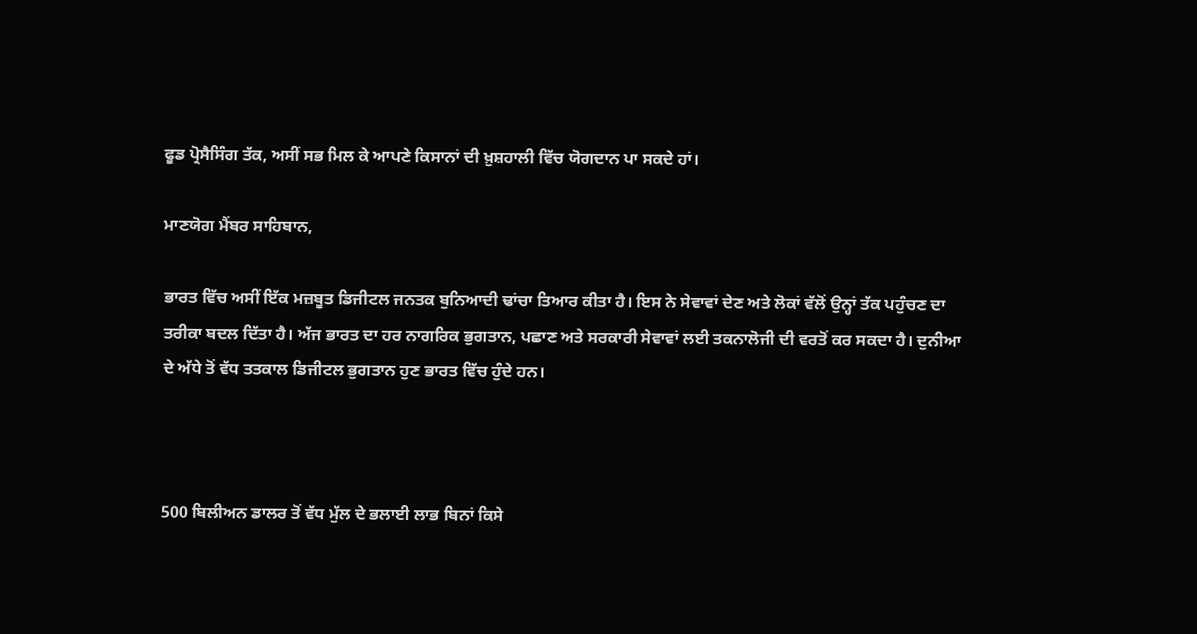ਫੂਡ ਪ੍ਰੋਸੈਸਿੰਗ ਤੱਕ, ਅਸੀਂ ਸਭ ਮਿਲ ਕੇ ਆਪਣੇ ਕਿਸਾਨਾਂ ਦੀ ਖ਼ੁਸ਼ਹਾਲੀ ਵਿੱਚ ਯੋਗਦਾਨ ਪਾ ਸਕਦੇ ਹਾਂ।

ਮਾਣਯੋਗ ਮੈਂਬਰ ਸਾਹਿਬਾਨ,

ਭਾਰਤ ਵਿੱਚ ਅਸੀਂ ਇੱਕ ਮਜ਼ਬੂਤ ਡਿਜੀਟਲ ਜਨਤਕ ਬੁਨਿਆਦੀ ਢਾਂਚਾ ਤਿਆਰ ਕੀਤਾ ਹੈ। ਇਸ ਨੇ ਸੇਵਾਵਾਂ ਦੇਣ ਅਤੇ ਲੋਕਾਂ ਵੱਲੋਂ ਉਨ੍ਹਾਂ ਤੱਕ ਪਹੁੰਚਣ ਦਾ ਤਰੀਕਾ ਬਦਲ ਦਿੱਤਾ ਹੈ। ਅੱਜ ਭਾਰਤ ਦਾ ਹਰ ਨਾਗਰਿਕ ਭੁਗਤਾਨ, ਪਛਾਣ ਅਤੇ ਸਰਕਾਰੀ ਸੇਵਾਵਾਂ ਲਈ ਤਕਨਾਲੋਜੀ ਦੀ ਵਰਤੋਂ ਕਰ ਸਕਦਾ ਹੈ। ਦੁਨੀਆ ਦੇ ਅੱਧੇ ਤੋਂ ਵੱਧ ਤਤਕਾਲ ਡਿਜੀਟਲ ਭੁਗਤਾਨ ਹੁਣ ਭਾਰਤ ਵਿੱਚ ਹੁੰਦੇ ਹਨ।



500 ਬਿਲੀਅਨ ਡਾਲਰ ਤੋਂ ਵੱਧ ਮੁੱਲ ਦੇ ਭਲਾਈ ਲਾਭ ਬਿਨਾਂ ਕਿਸੇ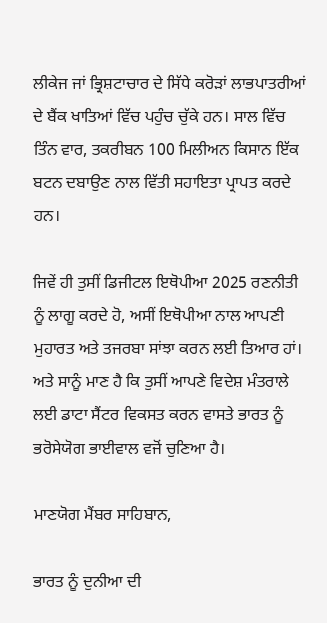ਲੀਕੇਜ ਜਾਂ ਭ੍ਰਿਸ਼ਟਾਚਾਰ ਦੇ ਸਿੱਧੇ ਕਰੋੜਾਂ ਲਾਭਪਾਤਰੀਆਂ ਦੇ ਬੈਂਕ ਖਾਤਿਆਂ ਵਿੱਚ ਪਹੁੰਚ ਚੁੱਕੇ ਹਨ। ਸਾਲ ਵਿੱਚ ਤਿੰਨ ਵਾਰ, ਤਕਰੀਬਨ 100 ਮਿਲੀਅਨ ਕਿਸਾਨ ਇੱਕ ਬਟਨ ਦਬਾਉਣ ਨਾਲ ਵਿੱਤੀ ਸਹਾਇਤਾ ਪ੍ਰਾਪਤ ਕਰਦੇ ਹਨ।

ਜਿਵੇਂ ਹੀ ਤੁਸੀਂ ਡਿਜੀਟਲ ਇਥੋਪੀਆ 2025 ਰਣਨੀਤੀ ਨੂੰ ਲਾਗੂ ਕਰਦੇ ਹੋ, ਅਸੀਂ ਇਥੋਪੀਆ ਨਾਲ ਆਪਣੀ ਮੁਹਾਰਤ ਅਤੇ ਤਜਰਬਾ ਸਾਂਝਾ ਕਰਨ ਲਈ ਤਿਆਰ ਹਾਂ। ਅਤੇ ਸਾਨੂੰ ਮਾਣ ਹੈ ਕਿ ਤੁਸੀਂ ਆਪਣੇ ਵਿਦੇਸ਼ ਮੰਤਰਾਲੇ ਲਈ ਡਾਟਾ ਸੈਂਟਰ ਵਿਕਸਤ ਕਰਨ ਵਾਸਤੇ ਭਾਰਤ ਨੂੰ ਭਰੋਸੇਯੋਗ ਭਾਈਵਾਲ ਵਜੋਂ ਚੁਣਿਆ ਹੈ।

ਮਾਣਯੋਗ ਮੈਂਬਰ ਸਾਹਿਬਾਨ,

ਭਾਰਤ ਨੂੰ ਦੁਨੀਆ ਦੀ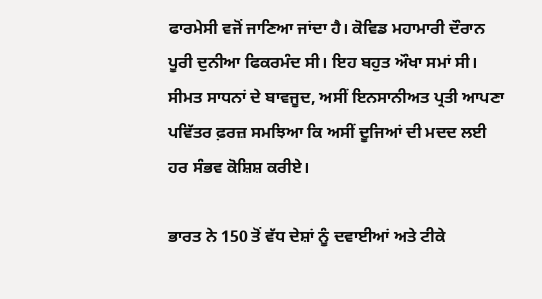ਫਾਰਮੇਸੀ ਵਜੋਂ ਜਾਣਿਆ ਜਾਂਦਾ ਹੈ। ਕੋਵਿਡ ਮਹਾਮਾਰੀ ਦੌਰਾਨ ਪੂਰੀ ਦੁਨੀਆ ਫਿਕਰਮੰਦ ਸੀ। ਇਹ ਬਹੁਤ ਔਖਾ ਸਮਾਂ ਸੀ। ਸੀਮਤ ਸਾਧਨਾਂ ਦੇ ਬਾਵਜੂਦ, ਅਸੀਂ ਇਨਸਾਨੀਅਤ ਪ੍ਰਤੀ ਆਪਣਾ ਪਵਿੱਤਰ ਫ਼ਰਜ਼ ਸਮਝਿਆ ਕਿ ਅਸੀਂ ਦੂਜਿਆਂ ਦੀ ਮਦਦ ਲਈ ਹਰ ਸੰਭਵ ਕੋਸ਼ਿਸ਼ ਕਰੀਏ।

ਭਾਰਤ ਨੇ 150 ਤੋਂ ਵੱਧ ਦੇਸ਼ਾਂ ਨੂੰ ਦਵਾਈਆਂ ਅਤੇ ਟੀਕੇ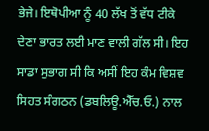ਭੇਜੇ। ਇਥੋਪੀਆ ਨੂੰ 40 ਲੱਖ ਤੋਂ ਵੱਧ ਟੀਕੇ ਦੇਣਾ ਭਾਰਤ ਲਈ ਮਾਣ ਵਾਲੀ ਗੱਲ ਸੀ। ਇਹ ਸਾਡਾ ਸੁਭਾਗ ਸੀ ਕਿ ਅਸੀਂ ਇਹ ਕੰਮ ਵਿਸ਼ਵ ਸਿਹਤ ਸੰਗਠਨ (ਡਬਲਿਊ.ਐੱਚ.ਓ.) ਨਾਲ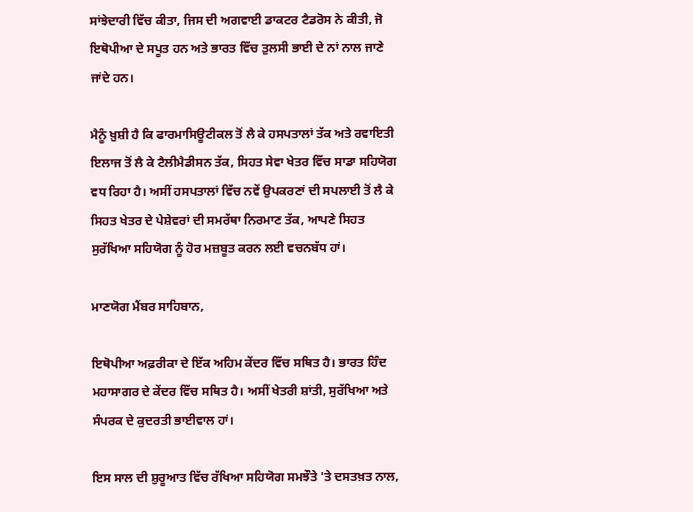ਸਾਂਝੇਦਾਰੀ ਵਿੱਚ ਕੀਤਾ, ਜਿਸ ਦੀ ਅਗਵਾਈ ਡਾਕਟਰ ਟੈਡਰੋਸ ਨੇ ਕੀਤੀ, ਜੋ ਇਥੋਪੀਆ ਦੇ ਸਪੂਤ ਹਨ ਅਤੇ ਭਾਰਤ ਵਿੱਚ ਤੁਲਸੀ ਭਾਈ ਦੇ ਨਾਂ ਨਾਲ ਜਾਣੇ ਜਾਂਦੇ ਹਨ।

ਮੈਨੂੰ ਖ਼ੁਸ਼ੀ ਹੈ ਕਿ ਫਾਰਮਾਸਿਊਟੀਕਲ ਤੋਂ ਲੈ ਕੇ ਹਸਪਤਾਲਾਂ ਤੱਕ ਅਤੇ ਰਵਾਇਤੀ ਇਲਾਜ ਤੋਂ ਲੈ ਕੇ ਟੈਲੀਮੈਡੀਸਨ ਤੱਕ, ਸਿਹਤ ਸੇਵਾ ਖੇਤਰ ਵਿੱਚ ਸਾਡਾ ਸਹਿਯੋਗ ਵਧ ਰਿਹਾ ਹੈ। ਅਸੀਂ ਹਸਪਤਾਲਾਂ ਵਿੱਚ ਨਵੇਂ ਉਪਕਰਣਾਂ ਦੀ ਸਪਲਾਈ ਤੋਂ ਲੈ ਕੇ ਸਿਹਤ ਖੇਤਰ ਦੇ ਪੇਸ਼ੇਵਰਾਂ ਦੀ ਸਮਰੱਥਾ ਨਿਰਮਾਣ ਤੱਕ, ਆਪਣੇ ਸਿਹਤ ਸੁਰੱਖਿਆ ਸਹਿਯੋਗ ਨੂੰ ਹੋਰ ਮਜ਼ਬੂਤ ਕਰਨ ਲਈ ਵਚਨਬੱਧ ਹਾਂ।

ਮਾਣਯੋਗ ਮੈਂਬਰ ਸਾਹਿਬਾਨ,

ਇਥੋਪੀਆ ਅਫ਼ਰੀਕਾ ਦੇ ਇੱਕ ਅਹਿਮ ਕੇਂਦਰ ਵਿੱਚ ਸਥਿਤ ਹੈ। ਭਾਰਤ ਹਿੰਦ ਮਹਾਸਾਗਰ ਦੇ ਕੇਂਦਰ ਵਿੱਚ ਸਥਿਤ ਹੈ। ਅਸੀਂ ਖੇਤਰੀ ਸ਼ਾਂਤੀ, ਸੁਰੱਖਿਆ ਅਤੇ ਸੰਪਰਕ ਦੇ ਕੁਦਰਤੀ ਭਾਈਵਾਲ ਹਾਂ।

ਇਸ ਸਾਲ ਦੀ ਸ਼ੁਰੂਆਤ ਵਿੱਚ ਰੱਖਿਆ ਸਹਿਯੋਗ ਸਮਝੌਤੇ 'ਤੇ ਦਸਤਖ਼ਤ ਨਾਲ,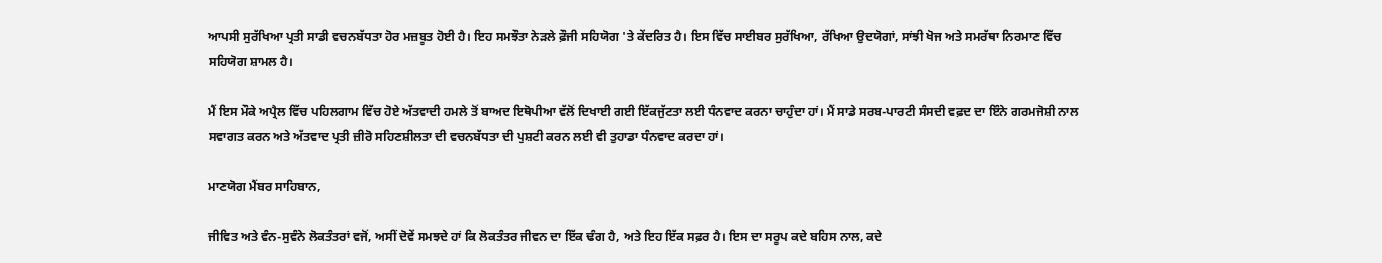ਆਪਸੀ ਸੁਰੱਖਿਆ ਪ੍ਰਤੀ ਸਾਡੀ ਵਚਨਬੱਧਤਾ ਹੋਰ ਮਜ਼ਬੂਤ ਹੋਈ ਹੈ। ਇਹ ਸਮਝੌਤਾ ਨੇੜਲੇ ਫ਼ੌਜੀ ਸਹਿਯੋਗ 'ਤੇ ਕੇਂਦਰਿਤ ਹੈ। ਇਸ ਵਿੱਚ ਸਾਈਬਰ ਸੁਰੱਖਿਆ, ਰੱਖਿਆ ਉਦਯੋਗਾਂ, ਸਾਂਝੀ ਖੋਜ ਅਤੇ ਸਮਰੱਥਾ ਨਿਰਮਾਣ ਵਿੱਚ ਸਹਿਯੋਗ ਸ਼ਾਮਲ ਹੈ।

ਮੈਂ ਇਸ ਮੌਕੇ ਅਪ੍ਰੈਲ ਵਿੱਚ ਪਹਿਲਗਾਮ ਵਿੱਚ ਹੋਏ ਅੱਤਵਾਦੀ ਹਮਲੇ ਤੋਂ ਬਾਅਦ ਇਥੋਪੀਆ ਵੱਲੋਂ ਦਿਖਾਈ ਗਈ ਇੱਕਜੁੱਟਤਾ ਲਈ ਧੰਨਵਾਦ ਕਰਨਾ ਚਾਹੁੰਦਾ ਹਾਂ। ਮੈਂ ਸਾਡੇ ਸਰਬ-ਪਾਰਟੀ ਸੰਸਦੀ ਵਫ਼ਦ ਦਾ ਇੰਨੇ ਗਰਮਜੋਸ਼ੀ ਨਾਲ ਸਵਾਗਤ ਕਰਨ ਅਤੇ ਅੱਤਵਾਦ ਪ੍ਰਤੀ ਜ਼ੀਰੋ ਸਹਿਣਸ਼ੀਲਤਾ ਦੀ ਵਚਨਬੱਧਤਾ ਦੀ ਪੁਸ਼ਟੀ ਕਰਨ ਲਈ ਵੀ ਤੁਹਾਡਾ ਧੰਨਵਾਦ ਕਰਦਾ ਹਾਂ।

ਮਾਣਯੋਗ ਮੈਂਬਰ ਸਾਹਿਬਾਨ,

ਜੀਵਿਤ ਅਤੇ ਵੰਨ-ਸੁਵੰਨੇ ਲੋਕਤੰਤਰਾਂ ਵਜੋਂ, ਅਸੀਂ ਦੋਵੇਂ ਸਮਝਦੇ ਹਾਂ ਕਿ ਲੋਕਤੰਤਰ ਜੀਵਨ ਦਾ ਇੱਕ ਢੰਗ ਹੈ, ਅਤੇ ਇਹ ਇੱਕ ਸਫ਼ਰ ਹੈ। ਇਸ ਦਾ ਸਰੂਪ ਕਦੇ ਬਹਿਸ ਨਾਲ, ਕਦੇ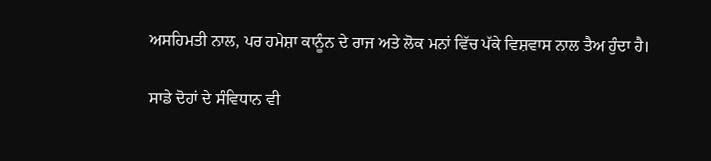ਅਸਹਿਮਤੀ ਨਾਲ, ਪਰ ਹਮੇਸ਼ਾ ਕਾਨੂੰਨ ਦੇ ਰਾਜ ਅਤੇ ਲੋਕ ਮਨਾਂ ਵਿੱਚ ਪੱਕੇ ਵਿਸ਼ਵਾਸ ਨਾਲ ਤੈਅ ਹੁੰਦਾ ਹੈ।

ਸਾਡੇ ਦੋਹਾਂ ਦੇ ਸੰਵਿਧਾਨ ਵੀ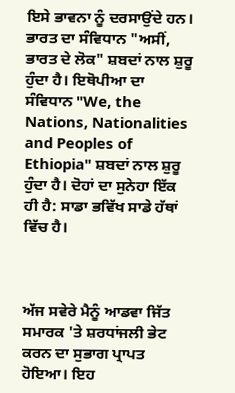ਇਸੇ ਭਾਵਨਾ ਨੂੰ ਦਰਸਾਉਂਦੇ ਹਨ। ਭਾਰਤ ਦਾ ਸੰਵਿਧਾਨ "ਅਸੀਂ, ਭਾਰਤ ਦੇ ਲੋਕ" ਸ਼ਬਦਾਂ ਨਾਲ ਸ਼ੁਰੂ ਹੁੰਦਾ ਹੈ। ਇਥੋਪੀਆ ਦਾ ਸੰਵਿਧਾਨ "We, the Nations, Nationalities and Peoples of Ethiopia" ਸ਼ਬਦਾਂ ਨਾਲ ਸ਼ੁਰੂ ਹੁੰਦਾ ਹੈ। ਦੋਹਾਂ ਦਾ ਸੁਨੇਹਾ ਇੱਕ ਹੀ ਹੈ: ਸਾਡਾ ਭਵਿੱਖ ਸਾਡੇ ਹੱਥਾਂ ਵਿੱਚ ਹੈ।



ਅੱਜ ਸਵੇਰੇ ਮੈਨੂੰ ਆਡਵਾ ਜਿੱਤ ਸਮਾਰਕ 'ਤੇ ਸ਼ਰਧਾਂਜਲੀ ਭੇਟ ਕਰਨ ਦਾ ਸੁਭਾਗ ਪ੍ਰਾਪਤ ਹੋਇਆ। ਇਹ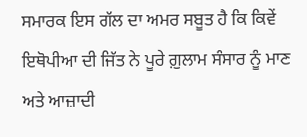ਸਮਾਰਕ ਇਸ ਗੱਲ ਦਾ ਅਮਰ ਸਬੂਤ ਹੈ ਕਿ ਕਿਵੇਂ ਇਥੋਪੀਆ ਦੀ ਜਿੱਤ ਨੇ ਪੂਰੇ ਗ਼ੁਲਾਮ ਸੰਸਾਰ ਨੂੰ ਮਾਣ ਅਤੇ ਆਜ਼ਾਦੀ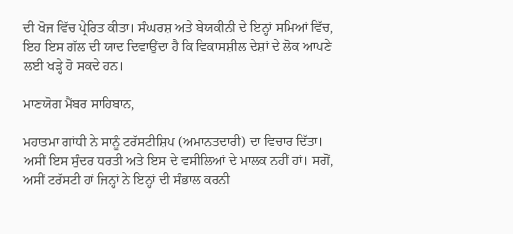ਦੀ ਖੋਜ ਵਿੱਚ ਪ੍ਰੇਰਿਤ ਕੀਤਾ। ਸੰਘਰਸ਼ ਅਤੇ ਬੇਯਕੀਨੀ ਦੇ ਇਨ੍ਹਾਂ ਸਮਿਆਂ ਵਿੱਚ, ਇਹ ਇਸ ਗੱਲ ਦੀ ਯਾਦ ਦਿਵਾਉਂਦਾ ਹੈ ਕਿ ਵਿਕਾਸਸ਼ੀਲ ਦੇਸ਼ਾਂ ਦੇ ਲੋਕ ਆਪਣੇ ਲਈ ਖੜ੍ਹੇ ਹੋ ਸਕਦੇ ਹਨ।

ਮਾਣਯੋਗ ਮੈਂਬਰ ਸਾਹਿਬਾਨ,

ਮਹਾਤਮਾ ਗਾਂਧੀ ਨੇ ਸਾਨੂੰ ਟਰੱਸਟੀਸ਼ਿਪ (ਅਮਾਨਤਦਾਰੀ) ਦਾ ਵਿਚਾਰ ਦਿੱਤਾ। ਅਸੀਂ ਇਸ ਸੁੰਦਰ ਧਰਤੀ ਅਤੇ ਇਸ ਦੇ ਵਸੀਲਿਆਂ ਦੇ ਮਾਲਕ ਨਹੀਂ ਹਾਂ। ਸਗੋਂ, ਅਸੀਂ ਟਰੱਸਟੀ ਹਾਂ ਜਿਨ੍ਹਾਂ ਨੇ ਇਨ੍ਹਾਂ ਦੀ ਸੰਭਾਲ ਕਰਨੀ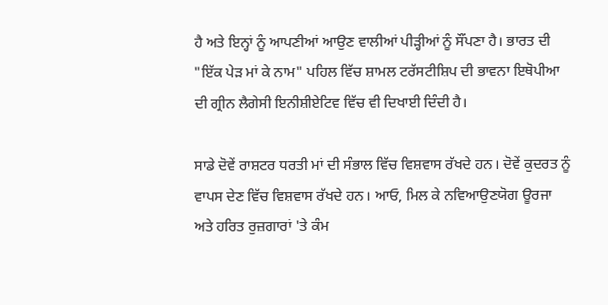ਹੈ ਅਤੇ ਇਨ੍ਹਾਂ ਨੂੰ ਆਪਣੀਆਂ ਆਉਣ ਵਾਲੀਆਂ ਪੀੜ੍ਹੀਆਂ ਨੂੰ ਸੌਂਪਣਾ ਹੈ। ਭਾਰਤ ਦੀ "ਇੱਕ ਪੇੜ ਮਾਂ ਕੇ ਨਾਮ" ਪਹਿਲ ਵਿੱਚ ਸ਼ਾਮਲ ਟਰੱਸਟੀਸ਼ਿਪ ਦੀ ਭਾਵਨਾ ਇਥੋਪੀਆ ਦੀ ਗ੍ਰੀਨ ਲੈਗੇਸੀ ਇਨੀਸ਼ੀਏਟਿਵ ਵਿੱਚ ਵੀ ਦਿਖਾਈ ਦਿੰਦੀ ਹੈ।

ਸਾਡੇ ਦੋਵੇਂ ਰਾਸ਼ਟਰ ਧਰਤੀ ਮਾਂ ਦੀ ਸੰਭਾਲ ਵਿੱਚ ਵਿਸ਼ਵਾਸ ਰੱਖਦੇ ਹਨ। ਦੋਵੇਂ ਕੁਦਰਤ ਨੂੰ ਵਾਪਸ ਦੇਣ ਵਿੱਚ ਵਿਸ਼ਵਾਸ ਰੱਖਦੇ ਹਨ। ਆਓ, ਮਿਲ ਕੇ ਨਵਿਆਉਣਯੋਗ ਊਰਜਾ ਅਤੇ ਹਰਿਤ ਰੁਜ਼ਗਾਰਾਂ 'ਤੇ ਕੰਮ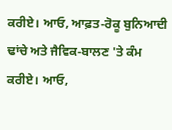ਕਰੀਏ। ਆਓ, ਆਫ਼ਤ-ਰੋਕੂ ਬੁਨਿਆਦੀ ਢਾਂਚੇ ਅਤੇ ਜੈਵਿਕ-ਬਾਲਣ 'ਤੇ ਕੰਮ ਕਰੀਏ। ਆਓ,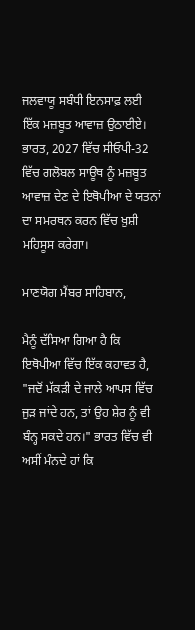ਜਲਵਾਯੂ ਸਬੰਧੀ ਇਨਸਾਫ਼ ਲਈ ਇੱਕ ਮਜ਼ਬੂਤ ਆਵਾਜ਼ ਉਠਾਈਏ। ਭਾਰਤ, 2027 ਵਿੱਚ ਸੀਓਪੀ-32 ਵਿੱਚ ਗਲੋਬਲ ਸਾਊਥ ਨੂੰ ਮਜ਼ਬੂਤ ਆਵਾਜ਼ ਦੇਣ ਦੇ ਇਥੋਪੀਆ ਦੇ ਯਤਨਾਂ ਦਾ ਸਮਰਥਨ ਕਰਨ ਵਿੱਚ ਖ਼ੁਸ਼ੀ ਮਹਿਸੂਸ ਕਰੇਗਾ।

ਮਾਣਯੋਗ ਮੈਂਬਰ ਸਾਹਿਬਾਨ,

ਮੈਨੂੰ ਦੱਸਿਆ ਗਿਆ ਹੈ ਕਿ ਇਥੋਪੀਆ ਵਿੱਚ ਇੱਕ ਕਹਾਵਤ ਹੈ, "ਜਦੋਂ ਮੱਕੜੀ ਦੇ ਜਾਲੇ ਆਪਸ ਵਿੱਚ ਜੁੜ ਜਾਂਦੇ ਹਨ, ਤਾਂ ਉਹ ਸ਼ੇਰ ਨੂੰ ਵੀ ਬੰਨ੍ਹ ਸਕਦੇ ਹਨ।" ਭਾਰਤ ਵਿੱਚ ਵੀ ਅਸੀਂ ਮੰਨਦੇ ਹਾਂ ਕਿ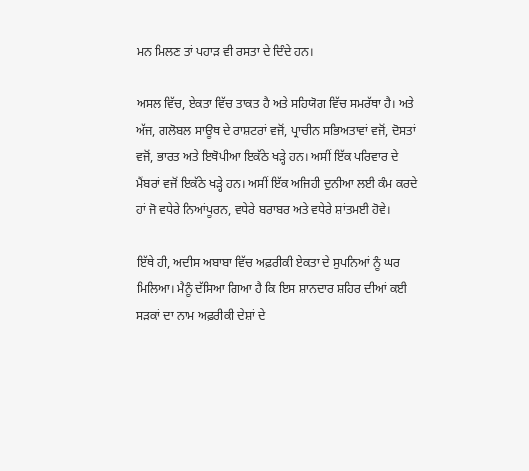ਮਨ ਮਿਲਣ ਤਾਂ ਪਹਾੜ ਵੀ ਰਸਤਾ ਦੇ ਦਿੰਦੇ ਹਨ।

ਅਸਲ ਵਿੱਚ, ਏਕਤਾ ਵਿੱਚ ਤਾਕਤ ਹੈ ਅਤੇ ਸਹਿਯੋਗ ਵਿੱਚ ਸਮਰੱਥਾ ਹੈ। ਅਤੇ ਅੱਜ, ਗਲੋਬਲ ਸਾਊਥ ਦੇ ਰਾਸ਼ਟਰਾਂ ਵਜੋਂ, ਪ੍ਰਾਚੀਨ ਸਭਿਅਤਾਵਾਂ ਵਜੋਂ, ਦੋਸਤਾਂ ਵਜੋਂ, ਭਾਰਤ ਅਤੇ ਇਥੋਪੀਆ ਇਕੱਠੇ ਖੜ੍ਹੇ ਹਨ। ਅਸੀਂ ਇੱਕ ਪਰਿਵਾਰ ਦੇ ਮੈਂਬਰਾਂ ਵਜੋਂ ਇਕੱਠੇ ਖੜ੍ਹੇ ਹਨ। ਅਸੀਂ ਇੱਕ ਅਜਿਹੀ ਦੁਨੀਆ ਲਈ ਕੰਮ ਕਰਦੇ ਹਾਂ ਜੋ ਵਧੇਰੇ ਨਿਆਂਪੂਰਨ, ਵਧੇਰੇ ਬਰਾਬਰ ਅਤੇ ਵਧੇਰੇ ਸ਼ਾਂਤਮਈ ਹੋਵੇ।

ਇੱਥੇ ਹੀ, ਅਦੀਸ ਅਬਾਬਾ ਵਿੱਚ ਅਫ਼ਰੀਕੀ ਏਕਤਾ ਦੇ ਸੁਪਨਿਆਂ ਨੂੰ ਘਰ ਮਿਲਿਆ। ਮੈਨੂੰ ਦੱਸਿਆ ਗਿਆ ਹੈ ਕਿ ਇਸ ਸ਼ਾਨਦਾਰ ਸ਼ਹਿਰ ਦੀਆਂ ਕਈ ਸੜਕਾਂ ਦਾ ਨਾਮ ਅਫ਼ਰੀਕੀ ਦੇਸ਼ਾਂ ਦੇ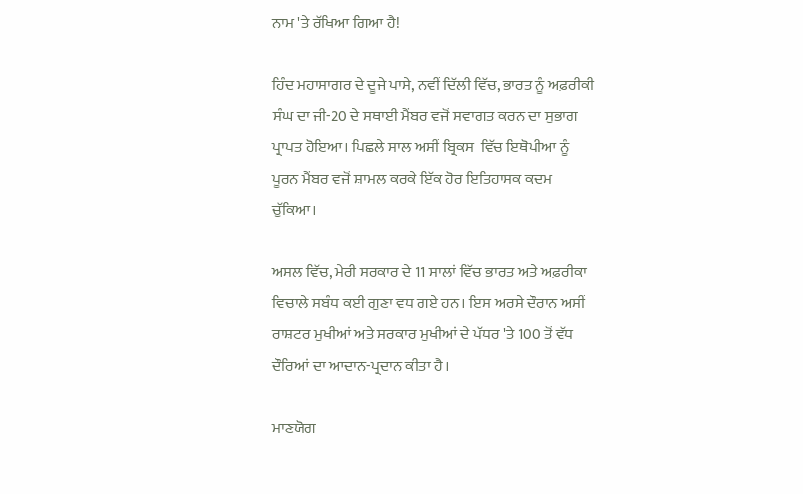ਨਾਮ 'ਤੇ ਰੱਖਿਆ ਗਿਆ ਹੈ!

ਹਿੰਦ ਮਹਾਸਾਗਰ ਦੇ ਦੂਜੇ ਪਾਸੇ, ਨਵੀਂ ਦਿੱਲੀ ਵਿੱਚ, ਭਾਰਤ ਨੂੰ ਅਫ਼ਰੀਕੀ ਸੰਘ ਦਾ ਜੀ-20 ਦੇ ਸਥਾਈ ਮੈਂਬਰ ਵਜੋਂ ਸਵਾਗਤ ਕਰਨ ਦਾ ਸੁਭਾਗ ਪ੍ਰਾਪਤ ਹੋਇਆ। ਪਿਛਲੇ ਸਾਲ ਅਸੀਂ ਬ੍ਰਿਕਸ  ਵਿੱਚ ਇਥੋਪੀਆ ਨੂੰ ਪੂਰਨ ਮੈਂਬਰ ਵਜੋਂ ਸ਼ਾਮਲ ਕਰਕੇ ਇੱਕ ਹੋਰ ਇਤਿਹਾਸਕ ਕਦਮ ਚੁੱਕਿਆ।

ਅਸਲ ਵਿੱਚ, ਮੇਰੀ ਸਰਕਾਰ ਦੇ 11 ਸਾਲਾਂ ਵਿੱਚ ਭਾਰਤ ਅਤੇ ਅਫ਼ਰੀਕਾ ਵਿਚਾਲੇ ਸਬੰਧ ਕਈ ਗੁਣਾ ਵਧ ਗਏ ਹਨ। ਇਸ ਅਰਸੇ ਦੌਰਾਨ ਅਸੀਂ ਰਾਸ਼ਟਰ ਮੁਖੀਆਂ ਅਤੇ ਸਰਕਾਰ ਮੁਖੀਆਂ ਦੇ ਪੱਧਰ 'ਤੇ 100 ਤੋਂ ਵੱਧ ਦੌਰਿਆਂ ਦਾ ਆਦਾਨ-ਪ੍ਰਦਾਨ ਕੀਤਾ ਹੈ।

ਮਾਣਯੋਗ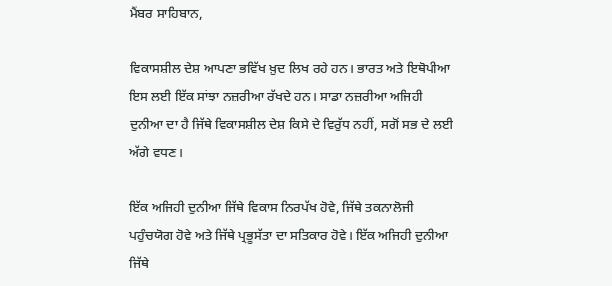ਮੈਂਬਰ ਸਾਹਿਬਾਨ,

ਵਿਕਾਸਸ਼ੀਲ ਦੇਸ਼ ਆਪਣਾ ਭਵਿੱਖ ਖ਼ੁਦ ਲਿਖ ਰਹੇ ਹਨ। ਭਾਰਤ ਅਤੇ ਇਥੋਪੀਆ ਇਸ ਲਈ ਇੱਕ ਸਾਂਝਾ ਨਜ਼ਰੀਆ ਰੱਖਦੇ ਹਨ। ਸਾਡਾ ਨਜ਼ਰੀਆ ਅਜਿਹੀ ਦੁਨੀਆ ਦਾ ਹੈ ਜਿੱਥੇ ਵਿਕਾਸਸ਼ੀਲ ਦੇਸ਼ ਕਿਸੇ ਦੇ ਵਿਰੁੱਧ ਨਹੀਂ, ਸਗੋਂ ਸਭ ਦੇ ਲਈ ਅੱਗੇ ਵਧਣ।

ਇੱਕ ਅਜਿਹੀ ਦੁਨੀਆ ਜਿੱਥੇ ਵਿਕਾਸ ਨਿਰਪੱਖ ਹੋਵੇ, ਜਿੱਥੇ ਤਕਨਾਲੋਜੀ ਪਹੁੰਚਯੋਗ ਹੋਵੇ ਅਤੇ ਜਿੱਥੇ ਪ੍ਰਭੂਸੱਤਾ ਦਾ ਸਤਿਕਾਰ ਹੋਵੇ। ਇੱਕ ਅਜਿਹੀ ਦੁਨੀਆ ਜਿੱਥੇ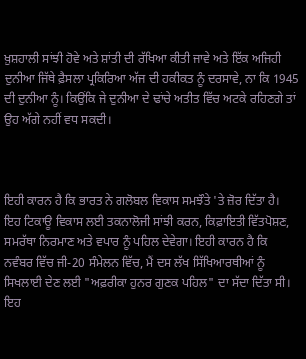ਖ਼ੁਸ਼ਹਾਲੀ ਸਾਂਝੀ ਹੋਵੇ ਅਤੇ ਸ਼ਾਂਤੀ ਦੀ ਰੱਖਿਆ ਕੀਤੀ ਜਾਵੇ ਅਤੇ ਇੱਕ ਅਜਿਹੀ ਦੁਨੀਆ ਜਿੱਥੇ ਫ਼ੈਸਲਾ ਪ੍ਰਕਿਰਿਆ ਅੱਜ ਦੀ ਹਕੀਕਤ ਨੂੰ ਦਰਸਾਵੇ, ਨਾ ਕਿ 1945 ਦੀ ਦੁਨੀਆ ਨੂੰ। ਕਿਉਂਕਿ ਜੇ ਦੁਨੀਆ ਦੇ ਢਾਂਚੇ ਅਤੀਤ ਵਿੱਚ ਅਟਕੇ ਰਹਿਣਗੇ ਤਾਂ ਉਹ ਅੱਗੇ ਨਹੀਂ ਵਧ ਸਕਦੀ।



ਇਹੀ ਕਾਰਨ ਹੈ ਕਿ ਭਾਰਤ ਨੇ ਗਲੋਬਲ ਵਿਕਾਸ ਸਮਝੌਤੇ 'ਤੇ ਜ਼ੋਰ ਦਿੱਤਾ ਹੈ। ਇਹ ਟਿਕਾਊ ਵਿਕਾਸ ਲਈ ਤਕਨਾਲੋਜੀ ਸਾਂਝੀ ਕਰਨ, ਕਿਫ਼ਾਇਤੀ ਵਿੱਤਪੋਸ਼ਣ, ਸਮਰੱਥਾ ਨਿਰਮਾਣ ਅਤੇ ਵਪਾਰ ਨੂੰ ਪਹਿਲ ਦੇਵੇਗਾ। ਇਹੀ ਕਾਰਨ ਹੈ ਕਿ ਨਵੰਬਰ ਵਿੱਚ ਜੀ-20 ਸੰਮੇਲਨ ਵਿੱਚ, ਮੈਂ ਦਸ ਲੱਖ ਸਿੱਖਿਆਰਥੀਆਂ ਨੂੰ ਸਿਖਲਾਈ ਦੇਣ ਲਈ "ਅਫ਼ਰੀਕਾ ਹੁਨਰ ਗੁਣਕ ਪਹਿਲ" ਦਾ ਸੱਦਾ ਦਿੱਤਾ ਸੀ। ਇਹ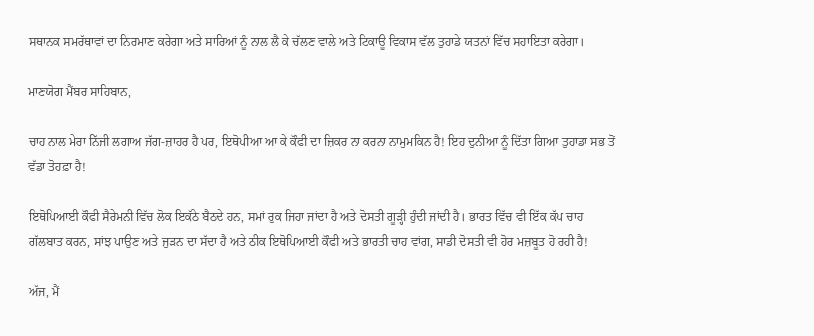ਸਥਾਨਕ ਸਮਰੱਥਾਵਾਂ ਦਾ ਨਿਰਮਾਣ ਕਰੇਗਾ ਅਤੇ ਸਾਰਿਆਂ ਨੂੰ ਨਾਲ ਲੈ ਕੇ ਚੱਲਣ ਵਾਲੇ ਅਤੇ ਟਿਕਾਊ ਵਿਕਾਸ ਵੱਲ ਤੁਹਾਡੇ ਯਤਨਾਂ ਵਿੱਚ ਸਹਾਇਤਾ ਕਰੇਗਾ।

ਮਾਣਯੋਗ ਮੈਂਬਰ ਸਾਹਿਬਾਨ,

ਚਾਹ ਨਾਲ ਮੇਰਾ ਨਿੱਜੀ ਲਗਾਅ ਜੱਗ-ਜ਼ਾਹਰ ਹੈ ਪਰ, ਇਥੋਪੀਆ ਆ ਕੇ ਕੌਫੀ ਦਾ ਜ਼ਿਕਰ ਨਾ ਕਰਨਾ ਨਾਮੁਮਕਿਨ ਹੈ! ਇਹ ਦੁਨੀਆ ਨੂੰ ਦਿੱਤਾ ਗਿਆ ਤੁਹਾਡਾ ਸਭ ਤੋਂ ਵੱਡਾ ਤੋਹਫ਼ਾ ਹੈ!

ਇਥੋਪਿਆਈ ਕੌਫੀ ਸੈਰੇਮਨੀ ਵਿੱਚ ਲੋਕ ਇਕੱਠੇ ਬੈਠਦੇ ਹਨ, ਸਮਾਂ ਰੁਕ ਜਿਹਾ ਜਾਂਦਾ ਹੈ ਅਤੇ ਦੋਸਤੀ ਗੂੜ੍ਹੀ ਹੁੰਦੀ ਜਾਂਦੀ ਹੈ। ਭਾਰਤ ਵਿੱਚ ਵੀ ਇੱਕ ਕੱਪ ਚਾਹ ਗੱਲਬਾਤ ਕਰਨ, ਸਾਂਝ ਪਾਉਣ ਅਤੇ ਜੁੜਨ ਦਾ ਸੱਦਾ ਹੈ ਅਤੇ ਠੀਕ ਇਥੋਪਿਆਈ ਕੌਫੀ ਅਤੇ ਭਾਰਤੀ ਚਾਹ ਵਾਂਗ, ਸਾਡੀ ਦੋਸਤੀ ਵੀ ਹੋਰ ਮਜ਼ਬੂਤ ਹੋ ਰਹੀ ਹੈ!

ਅੱਜ, ਮੈਂ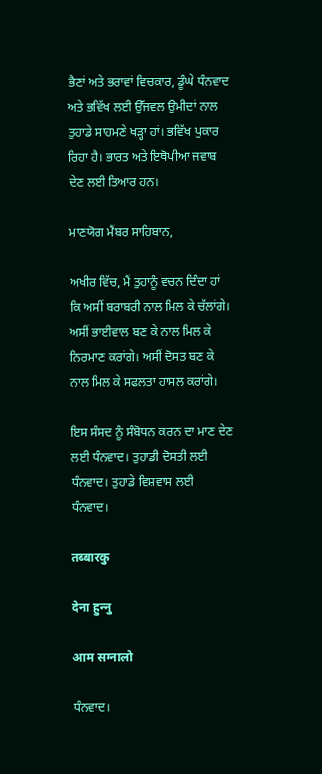ਭੈਣਾਂ ਅਤੇ ਭਰਾਵਾਂ ਵਿਚਕਾਰ, ਡੂੰਘੇ ਧੰਨਵਾਦ ਅਤੇ ਭਵਿੱਖ ਲਈ ਉੱਜਵਲ ਉਮੀਦਾਂ ਨਾਲ ਤੁਹਾਡੇ ਸਾਹਮਣੇ ਖੜ੍ਹਾ ਹਾਂ। ਭਵਿੱਖ ਪੁਕਾਰ ਰਿਹਾ ਹੈ। ਭਾਰਤ ਅਤੇ ਇਥੋਪੀਆ ਜਵਾਬ ਦੇਣ ਲਈ ਤਿਆਰ ਹਨ।

ਮਾਣਯੋਗ ਮੈਂਬਰ ਸਾਹਿਬਾਨ,

ਅਖੀਰ ਵਿੱਚ, ਮੈਂ ਤੁਹਾਨੂੰ ਵਚਨ ਦਿੰਦਾ ਹਾਂ ਕਿ ਅਸੀਂ ਬਰਾਬਰੀ ਨਾਲ ਮਿਲ ਕੇ ਚੱਲਾਂਗੇ। ਅਸੀਂ ਭਾਈਵਾਲ ਬਣ ਕੇ ਨਾਲ ਮਿਲ ਕੇ ਨਿਰਮਾਣ ਕਰਾਂਗੇ। ਅਸੀਂ ਦੋਸਤ ਬਣ ਕੇ ਨਾਲ ਮਿਲ ਕੇ ਸਫਲਤਾ ਹਾਸਲ ਕਰਾਂਗੇ।

ਇਸ ਸੰਸਦ ਨੂੰ ਸੰਬੋਧਨ ਕਰਨ ਦਾ ਮਾਣ ਦੇਣ ਲਈ ਧੰਨਵਾਦ। ਤੁਹਾਡੀ ਦੋਸਤੀ ਲਈ ਧੰਨਵਾਦ। ਤੁਹਾਡੇ ਵਿਸ਼ਵਾਸ ਲਈ ਧੰਨਵਾਦ।

तब्‍बारकु

देना हुन्‍नु

आम सग्‍नालो

ਧੰਨਵਾਦ।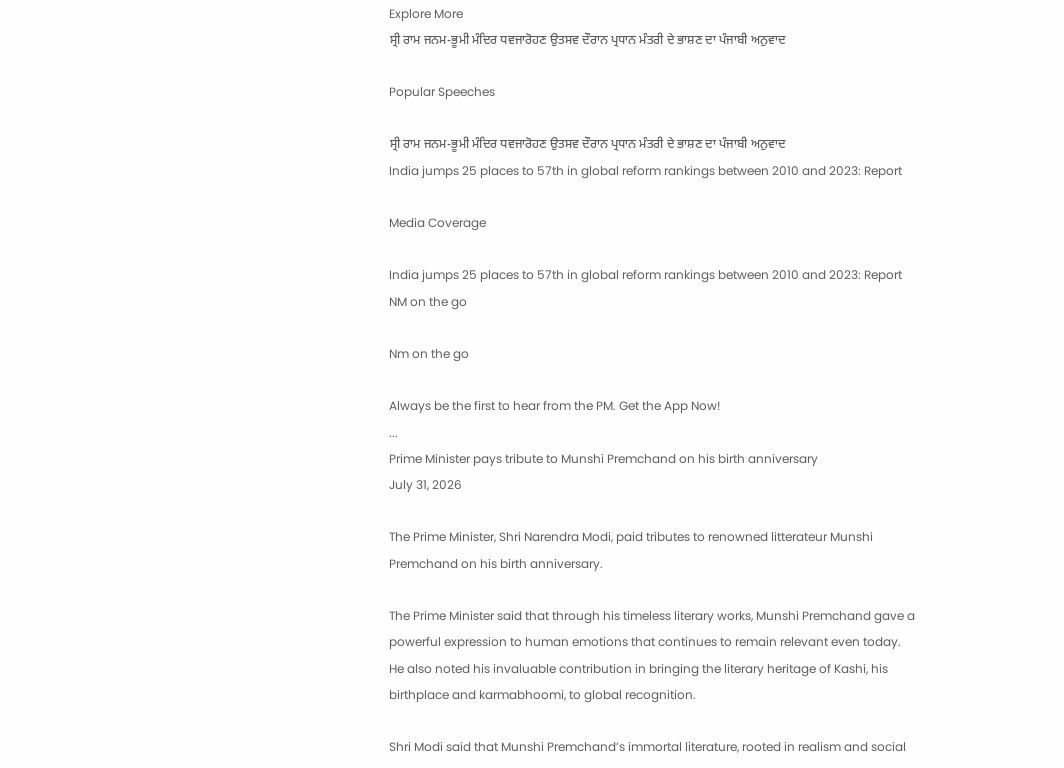Explore More
ਸ੍ਰੀ ਰਾਮ ਜਨਮ-ਭੂਮੀ ਮੰਦਿਰ ਧਵਜਾਰੋਹਣ ਉਤਸਵ ਦੌਰਾਨ ਪ੍ਰਧਾਨ ਮੰਤਰੀ ਦੇ ਭਾਸ਼ਣ ਦਾ ਪੰਜਾਬੀ ਅਨੁਵਾਦ

Popular Speeches

ਸ੍ਰੀ ਰਾਮ ਜਨਮ-ਭੂਮੀ ਮੰਦਿਰ ਧਵਜਾਰੋਹਣ ਉਤਸਵ ਦੌਰਾਨ ਪ੍ਰਧਾਨ ਮੰਤਰੀ ਦੇ ਭਾਸ਼ਣ ਦਾ ਪੰਜਾਬੀ ਅਨੁਵਾਦ
India jumps 25 places to 57th in global reform rankings between 2010 and 2023: Report

Media Coverage

India jumps 25 places to 57th in global reform rankings between 2010 and 2023: Report
NM on the go

Nm on the go

Always be the first to hear from the PM. Get the App Now!
...
Prime Minister pays tribute to Munshi Premchand on his birth anniversary
July 31, 2026

The Prime Minister, Shri Narendra Modi, paid tributes to renowned litterateur Munshi Premchand on his birth anniversary.

The Prime Minister said that through his timeless literary works, Munshi Premchand gave a powerful expression to human emotions that continues to remain relevant even today. He also noted his invaluable contribution in bringing the literary heritage of Kashi, his birthplace and karmabhoomi, to global recognition.

Shri Modi said that Munshi Premchand’s immortal literature, rooted in realism and social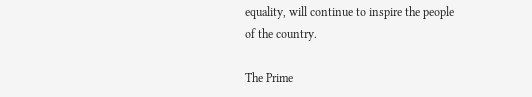equality, will continue to inspire the people of the country.

The Prime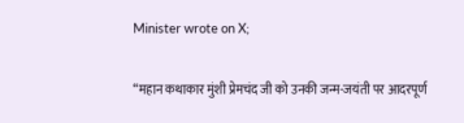Minister wrote on X;

“महान कथाकार मुंशी प्रेमचंद जी को उनकी जन्म-जयंती पर आदरपूर्ण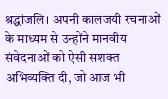श्रद्धांजलि। अपनी कालजयी रचनाओं के माध्यम से उन्होंने मानवीय संवेदनाओं को ऐसी सशक्त अभिव्यक्ति दी, जो आज भी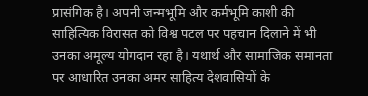प्रासंगिक है। अपनी जन्मभूमि और कर्मभूमि काशी की साहित्यिक विरासत को विश्व पटल पर पहचान दिलाने में भी उनका अमूल्य योगदान रहा है। यथार्थ और सामाजिक समानता पर आधारित उनका अमर साहित्य देशवासियों के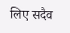लिए सदैव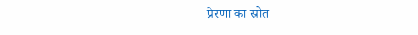प्रेरणा का स्रोत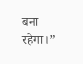बना रहेगा।”